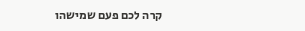קרה לכם פעם שמישהו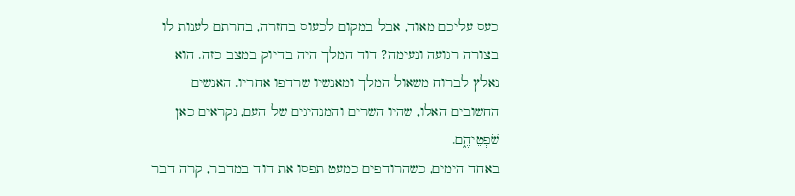כעס עליכם מאוד, אבל במקום לכעוס בחזרה, בחרתם לענות לו בצורה רגועה ונעימה? דוד המלך היה בדיוק במצב כזה. הוא נאלץ לברוח משאול המלך ומאנשיו שרדפו אחריו. האנשים החשובים האלו, שהיו השרים והמנהיגים של העם, נקראים כאן שֹׁפְטֵיהֶ֑ם.
באחד הימים, כשהרודפים כמעט תפסו את דוד במדבר, קרה דבר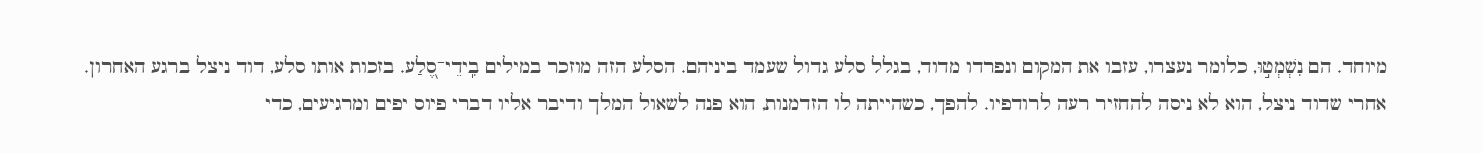מיוחד. הם נִשְׁמְט֣וּ, כלומר נעצרו, עזבו את המקום ונפרדו מדוד, בגלל סלע גדול שעמד ביניהם. הסלע הזה מוזכר במילים בִֽידֵי־סֶ֭לַע. בזכות אותו סלע, דוד ניצל ברגע האחרון.
אחרי שדוד ניצל, הוא לא ניסה להחזיר רעה לרודפיו. להפך, כשהייתה לו הזדמנות, הוא פנה לשאול המלך ודיבר אליו דברי פיוס יפים ומרגיעים, כדי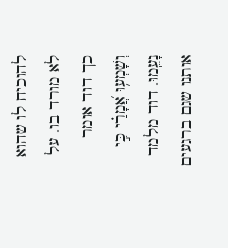להוכיח לו שהוא לא מורד בו. על כך דוד אומר וְשָׁמְע֥וּ אֲ֝מָרַ֗י כִּ֣י נָעֵֽמוּ. דוד מלמד אותנו שגם ברגעים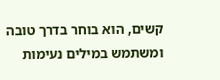קשים, הוא בוחר בדרך טובה ומשתמש במילים נעימות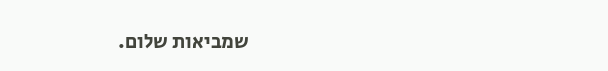שמביאות שלום.